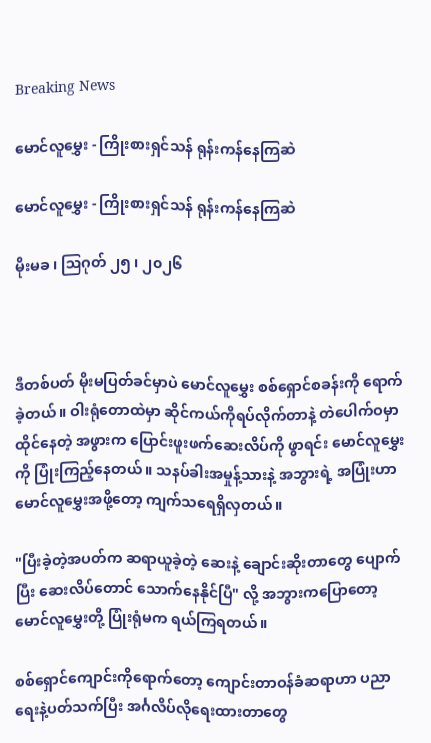Breaking News

မောင်လူမွှေး - ကြိုးစားရှင်သန် ရုန်းကန်နေကြဆဲ

မောင်လူမွှေး - ကြိုးစားရှင်သန် ရုန်းကန်နေကြဆဲ

မိုးမခ ၊ ဩဂုတ် ၂၅ ၊ ၂၀၂၆



ဒီတစ်ပတ် မိုးမပြတ်ခင်မှာပဲ မောင်လူမွှေး စစ်ရှောင်စခန်းကို ရောက်ခဲ့တယ်။ ဝါးရုံတောထဲမှာ ဆိုင်ကယ်ကိုရပ်လိုက်တာနဲ့ တဲပေါက်ဝမှာ ထိုင်နေတဲ့ အဖွားက ပြောင်းဖူးဖက်ဆေးလိပ်ကို ဖွာရင်း မောင်လူမွှေးကို ပြုံးကြည့်နေတယ်။ သနပ်ခါးအမှုန့်သားနဲ့ အဘွားရဲ့ အပြုံးဟာ မောင်လူမွှေးအဖို့တော့ ကျက်သရေရှိလှတယ်။

"ပြီးခဲ့တဲ့အပတ်က ဆရာယူခဲ့တဲ့ ဆေးနဲ့ ချောင်းဆိုးတာတွေ ပျောက်ပြီး ဆေးလိပ်တောင် သောက်နေနိုင်ပြီ" လို့ အဘွားကပြောတော့ မောင်လူမွှေးတို့ ပြုံးရုံမက ရယ်ကြရတယ်။

စစ်ရှောင်ကျောင်းကိုရောက်တော့ ကျောင်းတာဝန်ခံဆရာဟာ ပညာရေးနဲ့ပတ်သက်ပြီး အင်္ဂလိပ်လိုရေးထားတာတွေ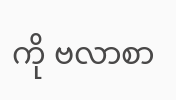ကို ဗလာစာ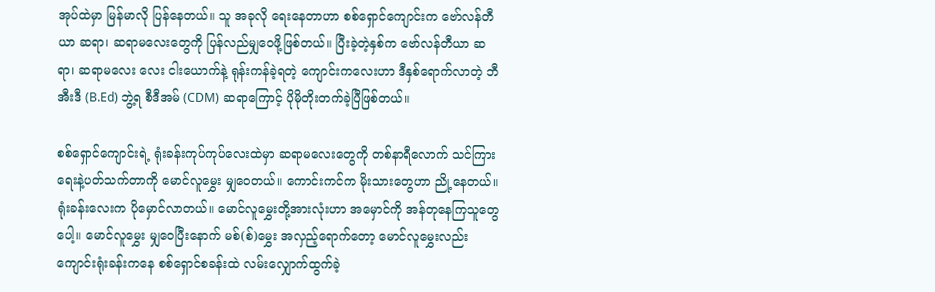အုပ်ထဲမှာ မြန်မာလို ပြန်နေတယ်။ သူ အခုလို ရေးနေတာဟာ စစ်ရှောင်ကျောင်းက ဗော်လန်တီယာ ဆရာ၊ ဆရာမလေးတွေကို ပြန်လည်မျှဝေဖို့ဖြစ်တယ်။ ပြီးခဲ့တဲ့နှစ်က ဗော်လန်တီယာ ဆရာ၊ ဆရာမလေး လေး ငါးယောက်နဲ့ ရုန်းကန်ခဲ့ရတဲ့ ကျောင်းကလေးဟာ ဒီနှစ်ရောက်လာတဲ့ ဘီအီးဒီ (B.Ed) ဘွဲ့ရ စီဒီအမ် (CDM) ဆရာကြောင့် ပိုမိုတိုးတက်ခဲ့ပြီဖြစ်တယ်။

စစ်ရှောင်ကျောင်းရဲ့ ရုံးခန်းကုပ်ကုပ်လေးထဲမှာ ဆရာမလေးတွေကို တစ်နာရီလောက် သင်ကြားရေးနဲ့ပတ်သက်တာကို မောင်လူမွှေး မျှဝေတယ်။ ကောင်းကင်က မိုးသားတွေဟာ ညို့နေတယ်။ ရုံးခန်းလေးက ပိုမှောင်လာတယ်။ မောင်လူမွှေးတို့အားလုံးဟာ အမှောင်ကို အန်တုနေကြသူတွေပေါ့။ မောင်လူမွှေး မျှဝေပြီးနောက် မစ်(စ်)မွှေး အလှည့်ရောက်တော့ မောင်လူမွှေးလည်း ကျောင်းရုံးခန်းကနေ စစ်ရှောင်စခန်းထဲ လမ်းလျှောက်ထွက်ခဲ့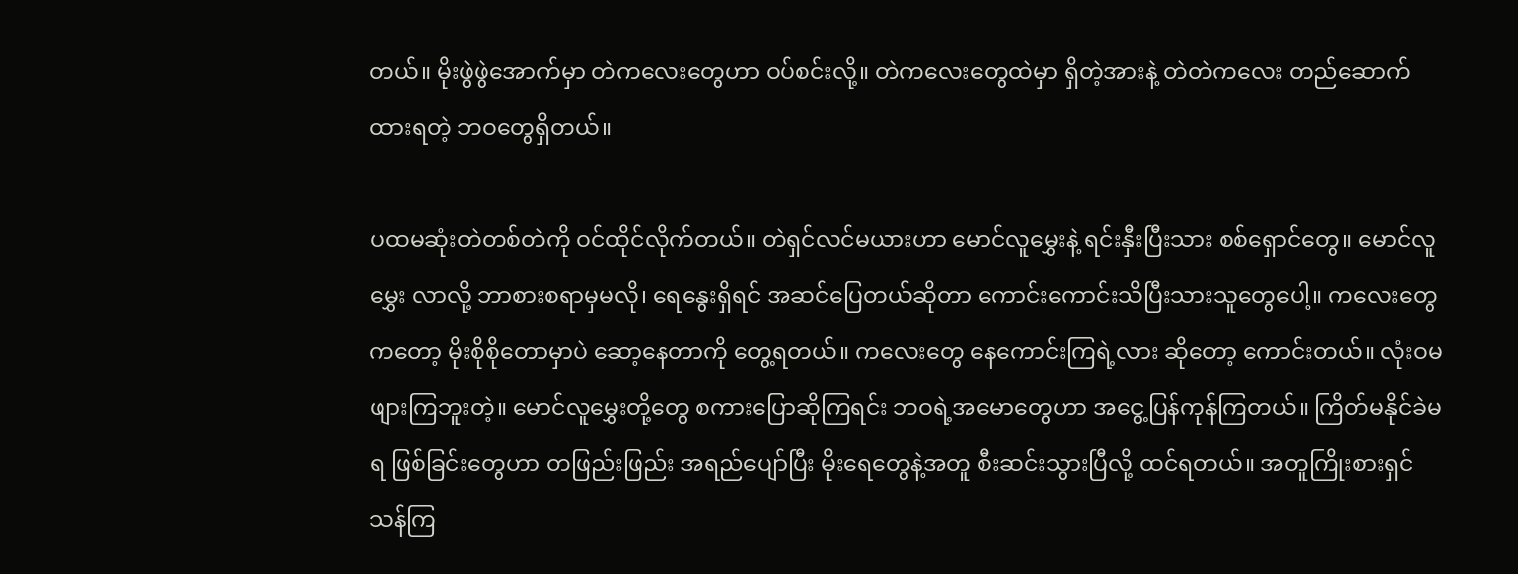တယ်။ မိုးဖွဲဖွဲအောက်မှာ တဲကလေးတွေဟာ ဝပ်စင်းလို့။ တဲကလေးတွေထဲမှာ ရှိတဲ့အားနဲ့ တဲတဲကလေး တည်ဆောက်ထားရတဲ့ ဘဝတွေရှိတယ်။

ပထမဆုံးတဲတစ်တဲကို ဝင်ထိုင်လိုက်တယ်။ တဲရှင်လင်မယားဟာ မောင်လူမွှေးနဲ့ ရင်းနှီးပြီးသား စစ်ရှောင်တွေ။ မောင်လူမွှေး လာလို့ ဘာစားစရာမှမလို၊ ရေနွေးရှိရင် အဆင်ပြေတယ်ဆိုတာ ကောင်းကောင်းသိပြီးသားသူတွေပေါ့။ ကလေးတွေကတော့ မိုးစိုစိုတောမှာပဲ ဆော့နေတာကို တွေ့ရတယ်။ ကလေးတွေ နေကောင်းကြရဲ့လား ဆိုတော့ ကောင်းတယ်။ လုံးဝမဖျားကြဘူးတဲ့။ မောင်လူမွှေးတို့တွေ စကားပြောဆိုကြရင်း ဘဝရဲ့အမောတွေဟာ အငွေ့ပြန်ကုန်ကြတယ်။ ကြိတ်မနိုင်ခဲမရ ဖြစ်ခြင်းတွေဟာ တဖြည်းဖြည်း အရည်ပျော်ပြီး မိုးရေတွေနဲ့အတူ စီးဆင်းသွားပြီလို့ ထင်ရတယ်။ အတူကြိုးစားရှင်သန်ကြ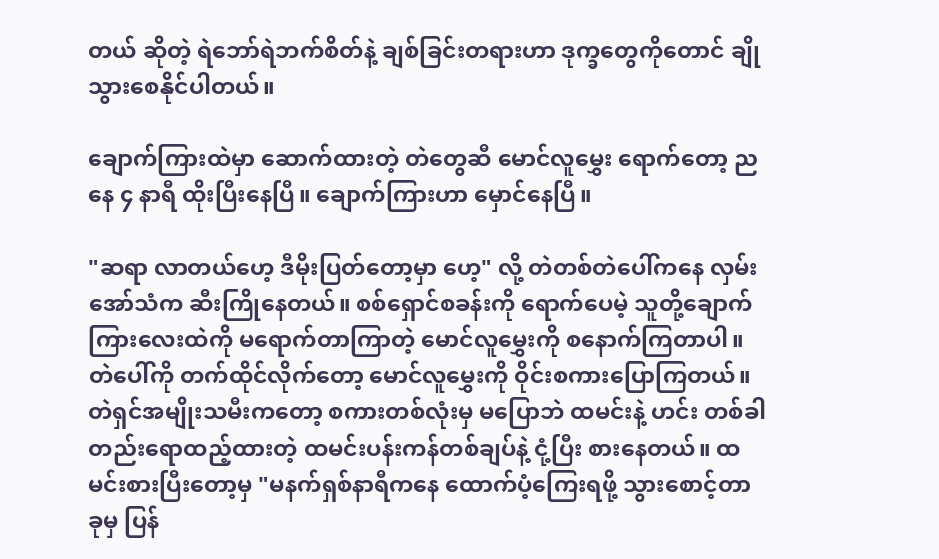တယ် ဆိုတဲ့ ရဲဘော်ရဲဘက်စိတ်နဲ့ ချစ်ခြင်းတရားဟာ ဒုက္ခတွေကိုတောင် ချိုသွားစေနိုင်ပါတယ်။

ချောက်ကြားထဲမှာ ဆောက်ထားတဲ့ တဲတွေဆီ မောင်လူမွှေး ရောက်တော့ ညနေ ၄ နာရီ ထိုးပြီးနေပြီ။ ချောက်ကြားဟာ မှောင်နေပြီ။

"ဆရာ လာတယ်ဟေ့ ဒီမိုးပြတ်တော့မှာ ဟေ့" လို့ တဲတစ်တဲပေါ်ကနေ လှမ်းအော်သံက ဆီးကြိုနေတယ်။ စစ်ရှောင်စခန်းကို ရောက်ပေမဲ့ သူတို့ချောက်ကြားလေးထဲကို မရောက်တာကြာတဲ့ မောင်လူမွှေးကို စနောက်ကြတာပါ။ တဲပေါ်ကို တက်ထိုင်လိုက်တော့ မောင်လူမွှေးကို ဝိုင်းစကားပြောကြတယ်။ တဲရှင်အမျိုးသမီးကတော့ စကားတစ်လုံးမှ မပြောဘဲ ထမင်းနဲ့ ဟင်း တစ်ခါတည်းရောထည့်ထားတဲ့ ထမင်းပန်းကန်တစ်ချပ်နဲ့ ငုံ့ပြီး စားနေတယ်။ ထမင်းစားပြီးတော့မှ "မနက်ရှစ်နာရီကနေ ထောက်ပံ့ကြေးရဖို့ သွားစောင့်တာ ခုမှ ပြန်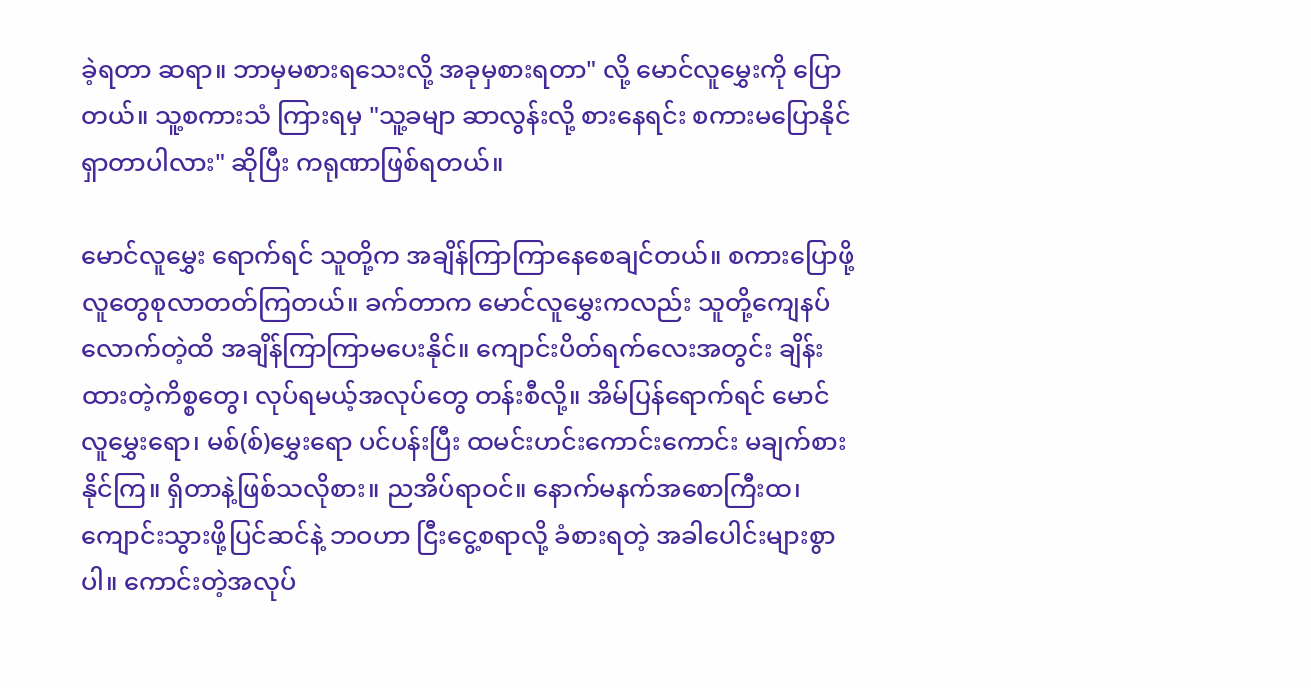ခဲ့ရတာ ဆရာ။ ဘာမှမစားရသေးလို့ အခုမှစားရတာ" လို့ မောင်လူမွှေးကို ပြောတယ်။ သူ့စကားသံ ကြားရမှ "သူ့ခမျာ ဆာလွန်းလို့ စားနေရင်း စကားမပြောနိုင်ရှာတာပါလား" ဆိုပြီး ကရုဏာဖြစ်ရတယ်။

မောင်လူမွှေး ရောက်ရင် သူတို့က အချိန်ကြာကြာနေစေချင်တယ်။ စကားပြောဖို့ လူတွေစုလာတတ်ကြတယ်။ ခက်တာက မောင်လူမွှေးကလည်း သူတို့ကျေနပ်လောက်တဲ့ထိ အချိန်ကြာကြာမပေးနိုင်။ ကျောင်းပိတ်ရက်လေးအတွင်း ချိန်းထားတဲ့ကိစ္စတွေ၊ လုပ်ရမယ့်အလုပ်တွေ တန်းစီလို့။ အိမ်ပြန်ရောက်ရင် မောင်လူမွှေးရော၊ မစ်(စ်)မွှေးရော ပင်ပန်းပြီး ထမင်းဟင်းကောင်းကောင်း မချက်စားနိုင်ကြ။ ရှိတာနဲ့ဖြစ်သလိုစား။ ညအိပ်ရာဝင်။ နောက်မနက်အစောကြီးထ၊ ကျောင်းသွားဖို့ပြင်ဆင်နဲ့ ဘဝဟာ ငြီးငွေ့စရာလို့ ခံစားရတဲ့ အခါပေါင်းများစွာပါ။ ကောင်းတဲ့အလုပ်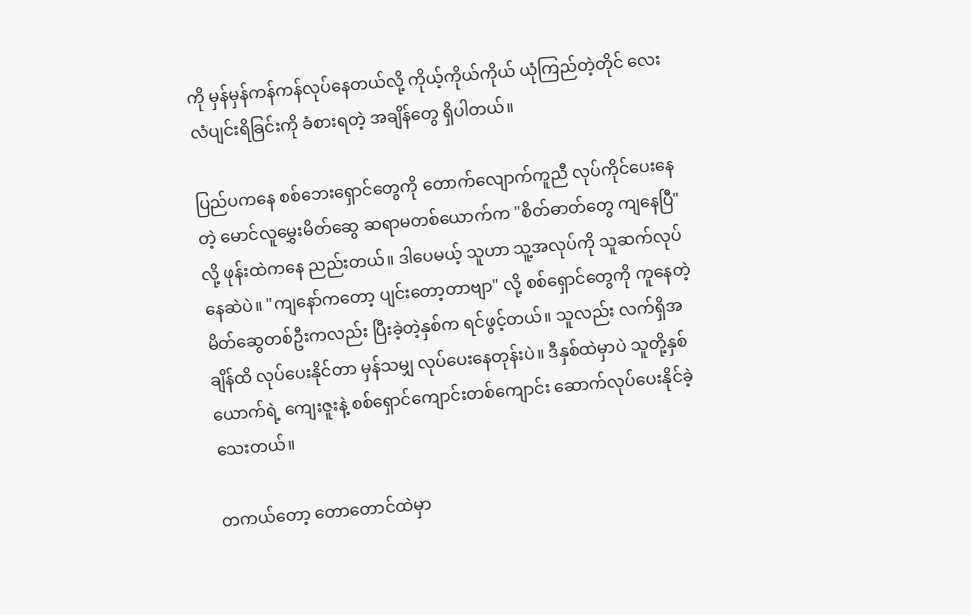ကို မှန်မှန်ကန်ကန်လုပ်နေတယ်လို့ ကိုယ့်ကိုယ်ကိုယ် ယုံကြည်တဲ့တိုင် လေးလံပျင်းရိခြင်းကို ခံစားရတဲ့ အချိန်တွေ ရှိပါတယ်။

ပြည်ပကနေ စစ်ဘေးရှောင်တွေကို တောက်လျောက်ကူညီ လုပ်ကိုင်ပေးနေတဲ့ မောင်လူမွှေးမိတ်ဆွေ ဆရာမတစ်ယောက်က "စိတ်ဓာတ်တွေ ကျနေပြီ" လို့ ဖုန်းထဲကနေ ညည်းတယ်။ ဒါပေမယ့် သူဟာ သူ့အလုပ်ကို သူဆက်လုပ်နေဆဲပဲ။ "ကျနော်ကတော့ ပျင်းတော့တာဗျာ" လို့ စစ်ရှောင်တွေကို ကူနေတဲ့ မိတ်ဆွေတစ်ဦးကလည်း ပြီးခဲ့တဲ့နှစ်က ရင်ဖွင့်တယ်။ သူလည်း လက်ရှိအချိန်ထိ လုပ်ပေးနိုင်တာ မှန်သမျှ လုပ်ပေးနေတုန်းပဲ။ ဒီနှစ်ထဲမှာပဲ သူတို့နှစ်ယောက်ရဲ့ ကျေးဇူးနဲ့ စစ်ရှောင်ကျောင်းတစ်ကျောင်း ဆောက်လုပ်ပေးနိုင်ခဲ့သေးတယ်။

တကယ်တော့ တောတောင်ထဲမှာ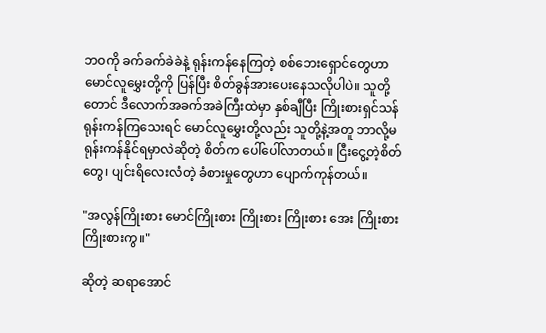ဘဝကို ခက်ခက်ခဲခဲနဲ့ ရုန်းကန်နေကြတဲ့ စစ်ဘေးရှောင်တွေဟာ မောင်လူမွှေးတို့ကို ပြန်ပြီး စိတ်ခွန်အားပေးနေသလိုပါပဲ။ သူတို့တောင် ဒီလောက်အခက်အခဲကြီးထဲမှာ နှစ်ချီပြီး ကြိုးစားရှင်သန် ရုန်းကန်ကြသေးရင် မောင်လူမွှေးတို့လည်း သူတို့နဲ့အတူ ဘာလို့မရုန်းကန်နိုင်ရမှာလဲဆိုတဲ့ စိတ်က ပေါ်ပေါ်လာတယ်။ ငြီးငွေ့တဲ့စိတ်တွေ၊ ပျင်းရိလေးလံတဲ့ ခံစားမှုတွေဟာ ပျောက်ကုန်တယ်။

"အလွန်ကြိုးစား မောင်ကြိုးစား ကြိုးစား ကြိုးစား အေး ကြိုးစား ကြိုးစားကွ။"

ဆိုတဲ့ ဆရာအောင်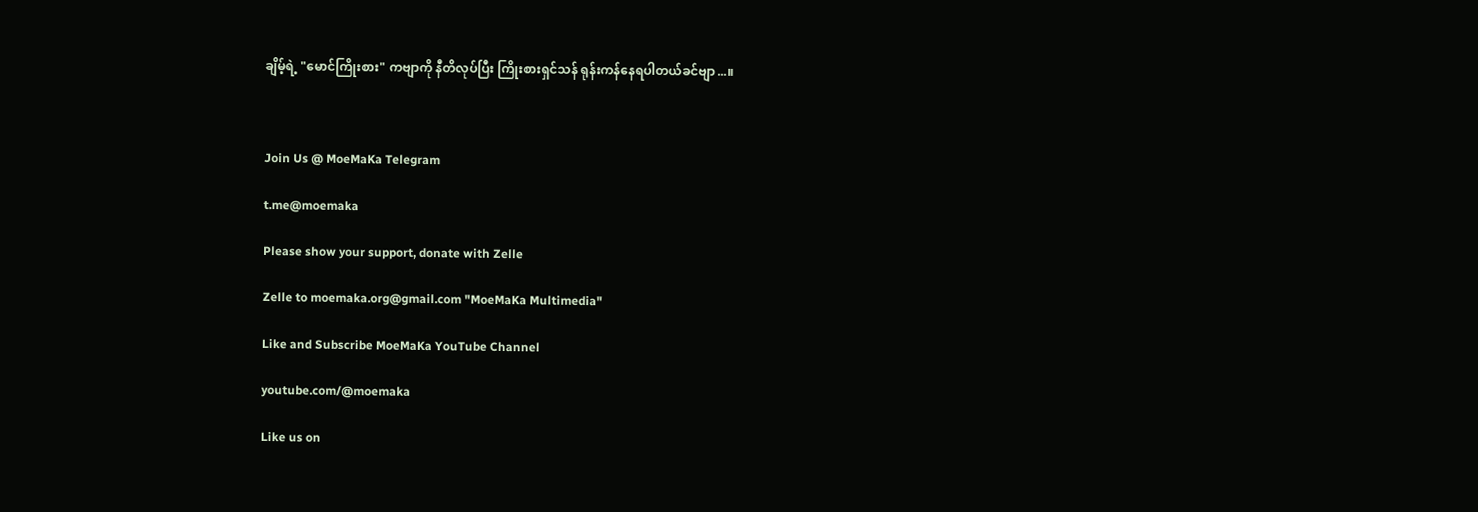ချိမ့်ရဲ့ "မောင်ကြိုးစား" ကဗျာကို နီတိလုပ်ပြီး ကြိုးစားရှင်သန် ရုန်းကန်နေရပါတယ်ခင်ဗျာ...။



Join Us @ MoeMaKa Telegram

t.me@moemaka

Please show your support, donate with Zelle

Zelle to moemaka.org@gmail.com "MoeMaKa Multimedia"

Like and Subscribe MoeMaKa YouTube Channel

youtube.com/@moemaka

Like us on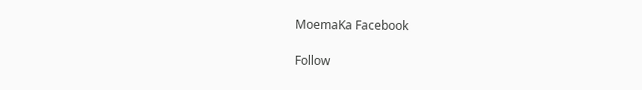MoemaKa Facebook

Follow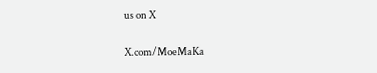us on X

X.com/MoeMaKa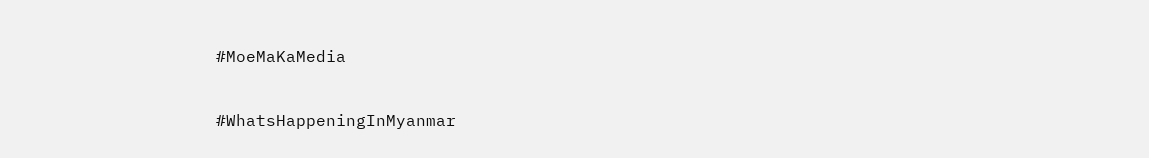#MoeMaKaMedia

#WhatsHappeningInMyanmar